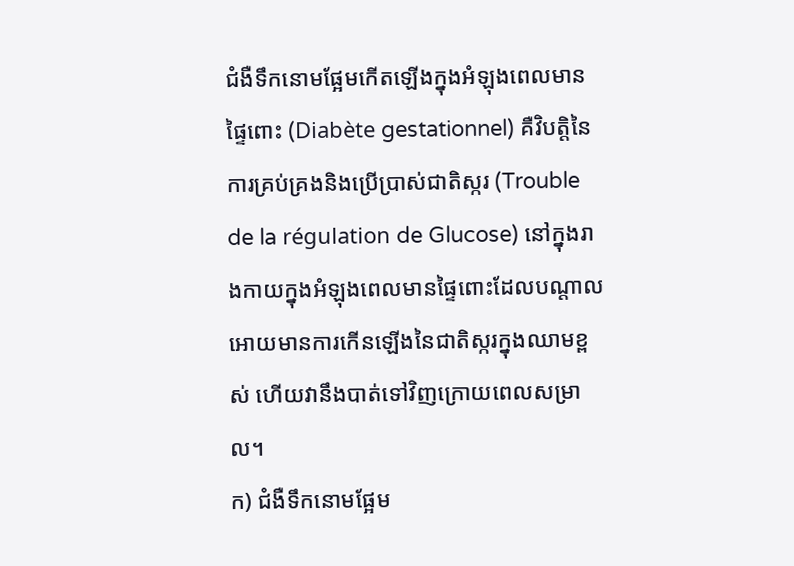ជំងឺទឹកនោមផ្អែមកើតឡើងក្នុងអំឡុងពេលមានផ្ទៃពោះ (Diabète gestationnel) គឺវិបត្តិនៃការគ្រប់គ្រងនិងប្រើប្រាស់ជាតិស្ករ (Trouble de la régulation de Glucose) នៅក្នុងរាងកាយក្នុងអំឡុងពេលមានផ្ទៃពោះដែលបណ្តាលអោយមានការកើនឡើងនៃជាតិស្ករក្នុងឈាមខ្ពស់ ហើយវានឹងបាត់ទៅវិញក្រោយពេលសម្រាល។
ក) ជំងឺទឹកនោមផ្អែម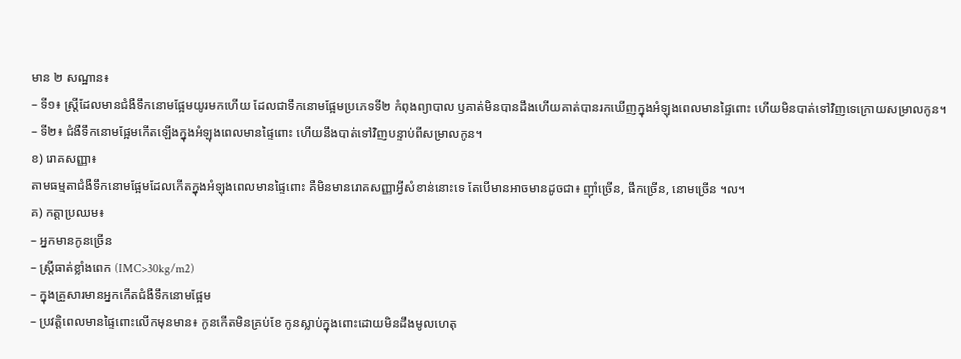មាន ២ សណ្ឋាន៖
– ទី១៖ ស្ត្រីដែលមានជំងឺទឹកនោមផ្អែមយូរមកហើយ ដែលជាទឹកនោមផ្អែមប្រភេទទី២ កំពុងព្យាបាល ឫគាត់មិនបានដឹងហើយគាត់បានរកឃើញក្នុងអំឡុងពេលមានផ្ទៃពោះ ហើយមិនបាត់ទៅវិញទេក្រោយសម្រាលកូន។
– ទី២៖ ជំងឺទឹកនោមផ្អែមកើតឡើងក្នុងអំឡុងពេលមានផ្ទៃពោះ ហើយនឹងបាត់ទៅវិញបន្ទាប់ពីសម្រាលកូន។
ខ) រោគសញ្ញា៖
តាមធម្មតាជំងឺទឹកនោមផ្អែមដែលកើតក្នុងអំឡុងពេលមានផ្ទៃពោះ គឺមិនមានរោគសញ្ញាអ្វីសំខាន់នោះទេ តែបើមានអាចមានដូចជា៖ ញ៉ាំច្រើន, ផឹកច្រើន, នោមច្រើន ។ល។
គ) កត្តាប្រឈម៖
– អ្នកមានកូនច្រើន
– ស្ត្រីធាត់ខ្លាំងពេក (IMC>30kg/m2)
– ក្នុងគ្រួសារមានអ្នកកើតជំងឺទឹកនោមផ្អែម
– ប្រវត្តិពេលមានផ្ទៃពោះលើកមុនមាន៖ កូនកើតមិនគ្រប់ខែ កូនស្លាប់ក្នុងពោះដោយមិនដឹងមូលហេតុ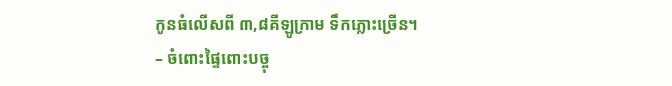កូនធំលើសពី ៣,៨គីឡូក្រាម ទឹកភ្លោះច្រើន។
– ចំពោះផ្ទៃពោះបច្ចុ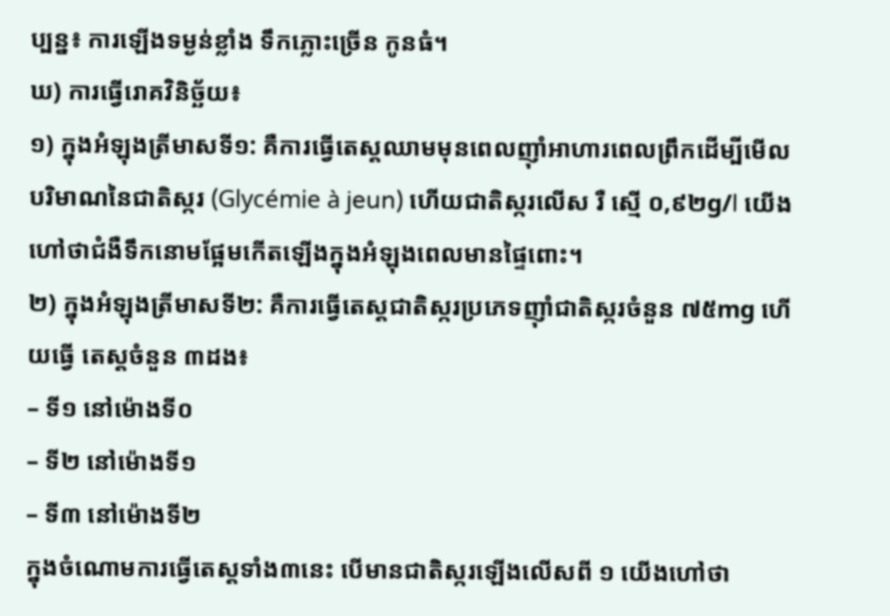ប្បន្ន៖ ការឡើងទម្ងន់ខ្លាំង ទឹកភ្លោះច្រើន កូនធំ។
ឃ) ការធ្វើរោគវិនិច្ឆ័យ៖
១) ក្នុងអំឡុងត្រីមាសទី១: គឺការធ្វើតេស្តឈាមមុនពេលញ៉ាំអាហារពេលព្រឹកដើម្បីមើល បរិមាណនៃជាតិស្ករ (Glycémie à jeun) ហើយជាតិស្ករលើស រឺ ស្មើ ០,៩២g/l យើងហៅថាជំងឺទឹកនោមផ្អែមកើតឡើងក្នុងអំឡុងពេលមានផ្ទៃពោះ។
២) ក្នុងអំឡុងត្រីមាសទី២: គឺការធ្វើតេស្តជាតិស្ករប្រភេទញ៉ាំជាតិស្ករចំនួន ៧៥mg ហើយធ្វើ តេស្តចំនួន ៣ដង៖
– ទី១ នៅម៉ោងទី០
– ទី២ នៅម៉ោងទី១
– ទី៣ នៅម៉ោងទី២
ក្នុងចំណោមការធ្វើតេស្តទាំង៣នេះ បើមានជាតិស្ករឡើងលើសពី ១ យើងហៅថា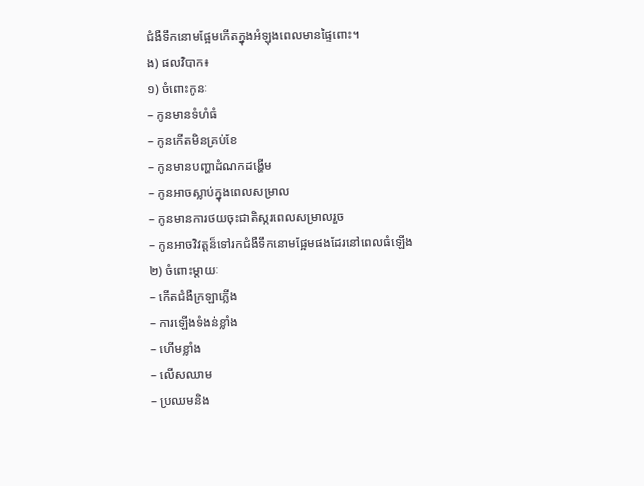ជំងឺទឹកនោមផ្អែមកើតក្នុងអំឡុងពេលមានផ្ទៃពោះ។
ង) ផលវិបាក៖
១) ចំពោះកូនៈ
– កូនមានទំហំធំ
– កូនកើតមិនគ្រប់ខែ
– កូនមានបញ្ហាដំណកដង្ហើម
– កូនអាចស្លាប់ក្នុងពេលសម្រាល
– កូនមានការថយចុះជាតិស្ករពេលសម្រាលរួច
– កូនអាចវិវត្តន៏ទៅរកជំងឺទឹកនោមផ្អែមផងដែរនៅពេលធំឡើង
២) ចំពោះម្តាយៈ
– កើតជំងឺក្រឡាភ្លើង
– ការឡើងទំងន់ខ្លាំង
– ហើមខ្លាំង
– លើសឈាម
– ប្រឈមនិង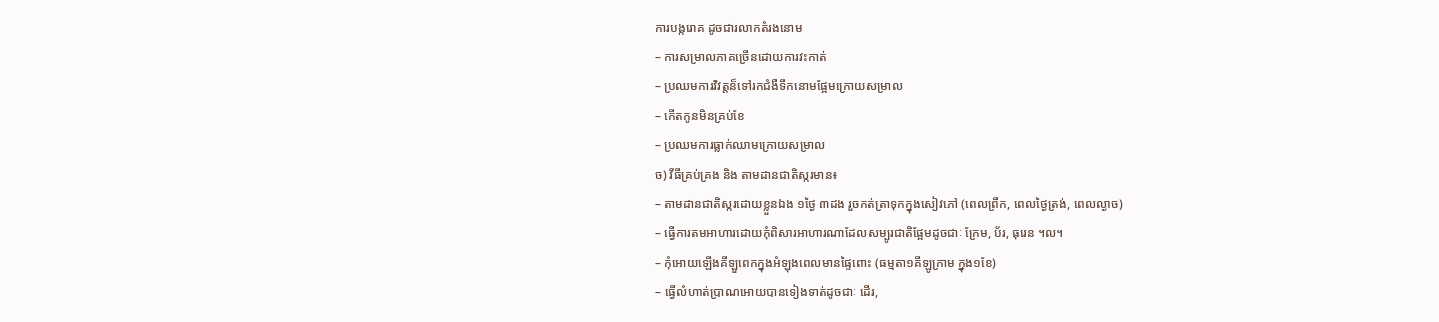ការបង្ករោគ ដូចជារលាកតំរងនោម
– ការសម្រាលភាគច្រើនដោយការវះកាត់
– ប្រឈមការវិវត្តន៏ទៅរកជំងឺទឹកនោមផ្អែមក្រោយសម្រាល
– កើតកូនមិនគ្រប់ខែ
– ប្រឈមការធ្លាក់ឈាមក្រោយសម្រាល
ច) វីធីគ្រប់គ្រង និង តាមដានជាតិស្ករមាន៖
– តាមដានជាតិស្ករដោយខ្លួនឯង ១ថ្ងៃ ៣ដង រួចកត់ត្រាទុកក្នុងសៀវភៅ (ពេលព្រឹក, ពេលថ្ងៃត្រង់, ពេលល្ងាច)
– ធ្វើការតមអាហារដោយកុំពិសារអាហារណាដែលសម្បូរជាតិផ្អែមដូចជាៈ ក្រែម, ប័រ, ធុរេន ។ល។
– កុំអោយឡើងគីឡួពេកក្នុងអំឡុងពេលមានផ្ទៃពោះ (ធម្មតា១គីឡូក្រាម ក្នុង១ខែ)
– ធ្វើលំហាត់ប្រាណអោយបានទៀងទាត់ដូចជាៈ ដើរ,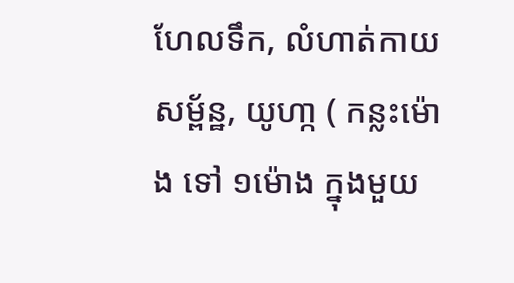ហែលទឹក, លំហាត់កាយសម្ព័ន្ឋ, យូហា្ក ( កន្លះម៉ោង ទៅ ១ម៉ោង ក្នុងមួយ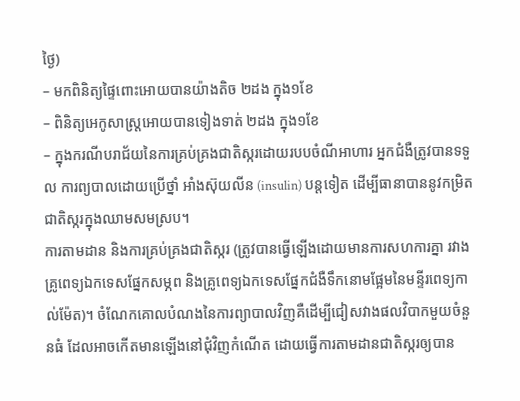ថ្ងៃ)
– មកពិនិត្យផ្ទៃពោះអោយបានយ៉ាងតិច ២ដង ក្នុង១ខែ
– ពិនិត្យអេកូសាស្ត្រអោយបានទៀងទាត់ ២ដង ក្នុង១ខែ
– ក្នុងករណីបរាជ័យនៃការគ្រប់គ្រងជាតិស្ករដោយរបបចំណីអាហារ អ្នកជំងឺត្រូវបានទទួល ការព្យបាលដោយប្រើថ្នាំ អាំងស៊ុយលីន (insulin) បន្តទៀត ដើម្បីធានាបាននូវកម្រិតជាតិស្ករក្នុងឈាមសមស្រប។
ការតាមដាន និងការគ្រប់គ្រងជាតិស្ករ (ត្រូវបានធ្វើឡើងដោយមានការសហការគ្នា រវាងគ្រូពេទ្យឯកទេសផ្នែកសម្ភព និងគ្រូពេទ្យឯកទេសផ្នែកជំងឺទឹកនោមផ្អែមនៃមន្ទីរពេទ្យកាល់ម៉ែត)។ ចំណែកគោលបំណងនៃការព្យាបាលវិញគឺដើម្បីជៀសវាងផលវិបាកមួយចំនួនធំ ដែលអាចកើតមានឡើងនៅជុំវិញកំណើត ដោយធ្វើការតាមដានជាតិស្ករឲ្យបាន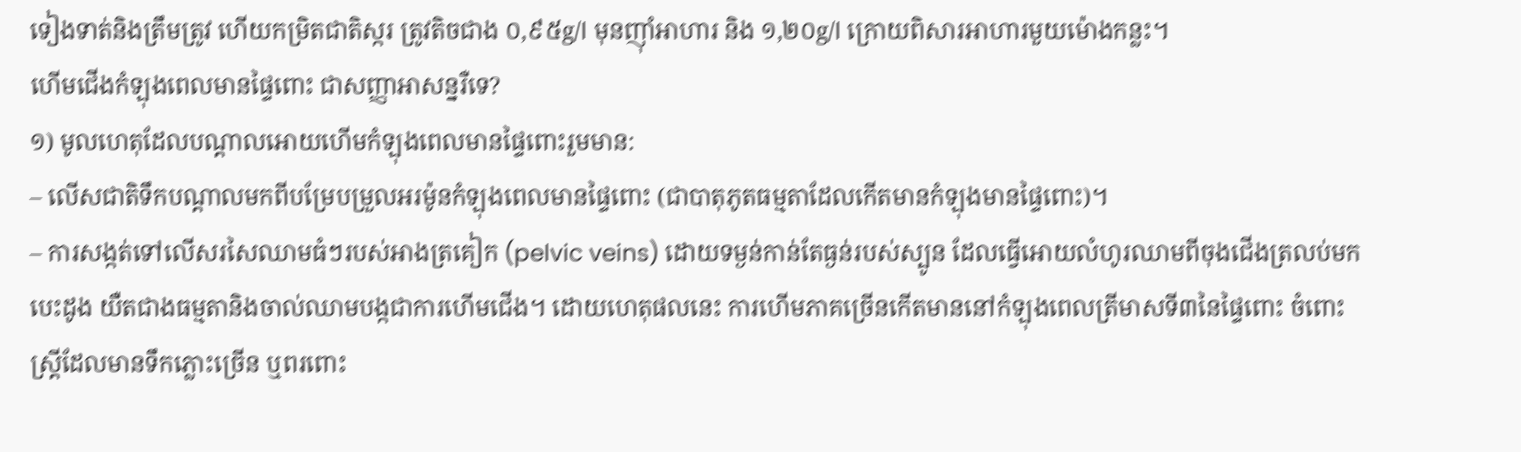ទៀងទាត់និងត្រឹមត្រូវ ហើយកម្រិតជាតិស្ករ ត្រូវតិចជាង ០,៩៥g/l មុនញ៉ាំអាហារ និង ១,២០g/l ក្រោយពិសារអាហារមួយម៉ោងកន្លះ។
ហើមជើងកំឡុងពេលមានផ្ទៃពោះ ជាសញ្ញាអាសន្នរឺទេ?
១) មូលហេតុដែលបណ្តាលអោយហើមកំឡុងពេលមានផ្ទៃពោះរួមមាន:
– លើសជាតិទឹកបណ្តាលមកពីបម្រែបម្រួលអរម៉ូនកំឡុងពេលមានផ្ទៃពោះ (ជាបាតុភូតធម្មតាដែលកើតមានកំឡុងមានផ្ទៃពោះ)។
– ការសង្កត់ទៅលើសរសៃឈាមធំៗរបស់អាងត្រគៀក (pelvic veins) ដោយទម្ងន់កាន់តែធ្ងន់របស់ស្បូន ដែលធ្វើអោយលំហូរឈាមពីចុងជើងត្រលប់មកបេះដូង យឺតជាងធម្មតានិងចាល់ឈាមបង្កជាការហើមជើង។ ដោយហេតុផលនេះ ការហើមភាគច្រើនកើតមាននៅកំឡុងពេលត្រីមាសទី៣នៃផ្ទៃពោះ ចំពោះស្ត្រីដែលមានទឹកភ្លោះច្រើន ឬពរពោះ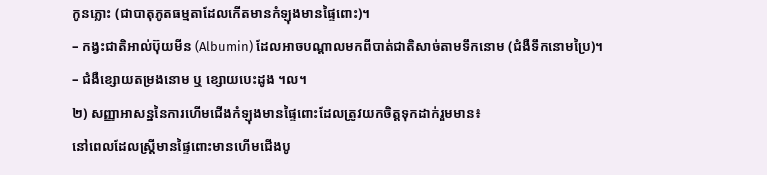កូនភ្លោះ (ជាបាតុភូតធម្មតាដែលកើតមានកំឡុងមានផ្ទៃពោះ)។
– កង្វះជាតិអាល់ប៊ុយមីន (Albumin) ដែលអាចបណ្តាលមកពីបាត់ជាតិសាច់តាមទឹកនោម (ជំងឺទឹកនោមប្រៃ)។
– ជំងឺខ្សោយតម្រងនោម ឬ ខ្សោយបេះដូង ។ល។
២) សញ្ញាអាសន្ននៃការហើមជើងកំឡុងមានផ្ទៃពោះដែលត្រូវយកចិត្តទុកដាក់រួមមាន៖
នៅពេលដែលស្ត្រីមានផ្ទៃពោះមានហើមជើងបូ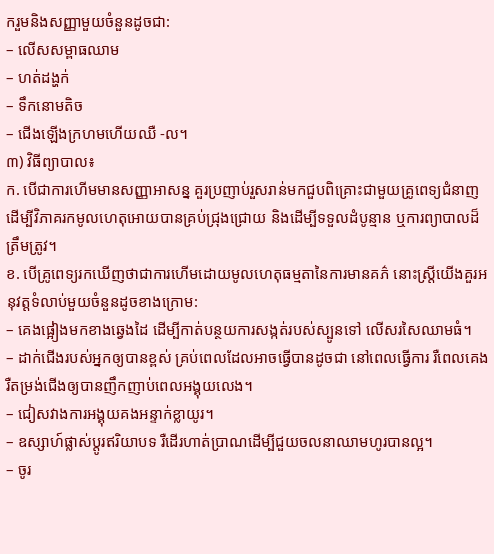ករួមនិងសញ្ញាមួយចំនួនដូចជា:
– លើសសម្ពាធឈាម
– ហត់ដង្ហក់
– ទឹកនោមតិច
– ជើងឡើងក្រហមហើយឈឺ -ល។
៣) វិធីព្យាបាល៖
ក. បើជាការហើមមានសញ្ញាអាសន្ន គួរប្រញាប់រួសរាន់មកជួបពិគ្រោះជាមួយគ្រូពេទ្យជំនាញដើម្បីវិភាគរកមូលហេតុអោយបានគ្រប់ជ្រុងជ្រោយ និងដើម្បីទទួលដំបូន្មាន ឬការព្យាបាលដ៏ត្រឹមត្រូវ។
ខ. បើគ្រូពេទ្យរកឃើញថាជាការហើមដោយមូលហេតុធម្មតានៃការមានគភ៌ នោះស្ត្រីយើងគួរអនុវត្តទំលាប់មួយចំនួនដូចខាងក្រោម:
– គេងផ្អៀងមកខាងឆ្វេងដៃ ដើម្បីកាត់បន្ថយការសង្កត់របស់ស្បូនទៅ លើសរសៃឈាមធំ។
– ដាក់ជើងរបស់អ្នកឲ្យបានខ្ពស់ គ្រប់ពេលដែលអាចធ្វើបានដូចជា នៅពេលធ្វើការ រឺពេលគេង រឺតម្រង់ជើងឲ្យបានញឹកញាប់ពេលអង្គុយលេង។
– ជៀសវាងការអង្គុយគងអន្ទាក់ខ្លាយូរ។
– ឧស្សាហ៍ផ្លាស់ប្តូរឥរិយាបទ រឺដើរហាត់ប្រាណដើម្បីជួយចលនាឈាមហូរបានល្អ។
– ចូរ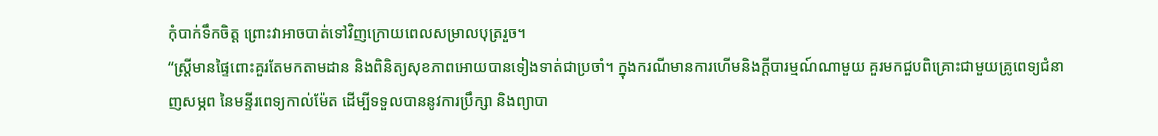កុំបាក់ទឹកចិត្ត ព្រោះវាអាចបាត់ទៅវិញក្រោយពេលសម្រាលបុត្ររួច។
“ស្ត្រីមានផ្ទៃពោះគួរតែមកតាមដាន និងពិនិត្យសុខភាពអោយបានទៀងទាត់ជាប្រចាំ។ ក្នុងករណីមានការហើមនិងក្តីបារម្មណ៍ណាមួយ គួរមកជួបពិគ្រោះជាមួយគ្រូពេទ្យជំនាញសម្ភព នៃមន្ទីរពេទ្យកាល់ម៉ែត ដើម្បីទទួលបាននូវការប្រឹក្សា និងព្យាបា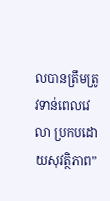លបានត្រឹមត្រូវទាន់ពេលវេលា ប្រកបដោយសុវត្ថិភាព”